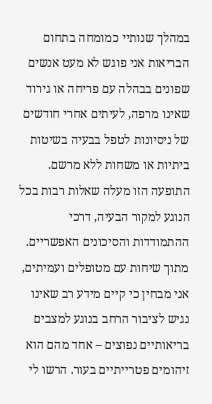במהלך שנותיי כמומחה בתחום הבריאות אני פוגש לא מעט אנשים שפונים בבהלה עם פריחה או גירוד שאינו מרפה, לעיתים אחרי חודשים של ניסיונות לטפל בבעיה בשיטות ביתיות או משחות ללא מרשם. התופעה הזו מעלה שאלות רבות בכל הנוגע למקור הבעיה, דרכי ההתמודדות והסיכונים האפשריים. מתוך שיחות עם מטופלים ועמיתים, אני מבחין כי קיים מידע רב שאינו נגיש לציבור הרחב בנוגע למצבים בריאותיים נפוצים – אחד מהם הוא זיהומים פטרייתיים בעור. הרשו לי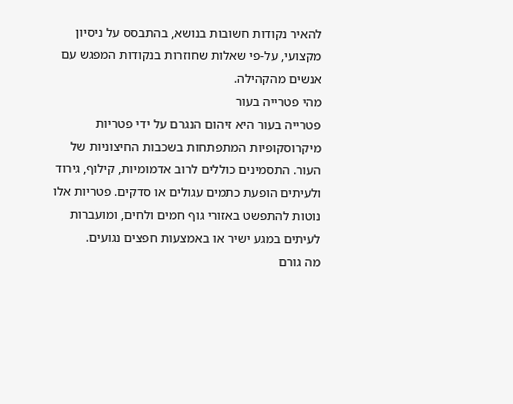להאיר נקודות חשובות בנושא, בהתבסס על ניסיון מקצועי, על-פי שאלות שחוזרות בנקודות המפגש עם אנשים מהקהילה.
מהי פטרייה בעור
פטרייה בעור היא זיהום הנגרם על ידי פטריות מיקרוסקופיות המתפתחות בשכבות החיצוניות של העור. התסמינים כוללים לרוב אדמומיות, קילוף, גירוד ולעיתים הופעת כתמים עגולים או סדקים. פטריות אלו נוטות להתפשט באזורי גוף חמים ולחים, ומועברות לעיתים במגע ישיר או באמצעות חפצים נגועים.
מה גורם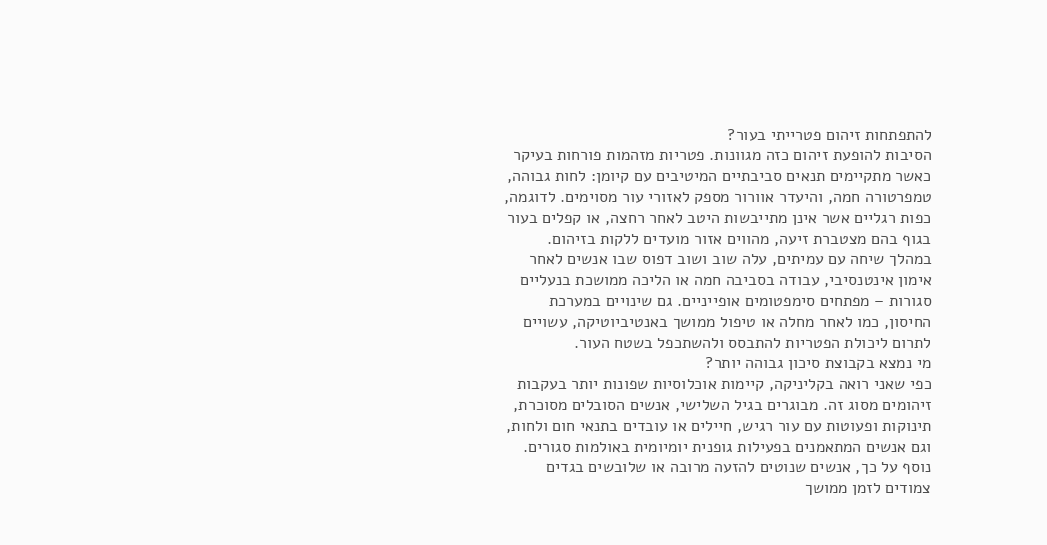להתפתחות זיהום פטרייתי בעור?
הסיבות להופעת זיהום כזה מגוונות. פטריות מזהמות פורחות בעיקר כאשר מתקיימים תנאים סביבתיים המיטיבים עם קיומן: לחות גבוהה, טמפרטורה חמה, והיעדר אוורור מספק לאזורי עור מסוימים. לדוגמה, כפות רגליים אשר אינן מתייבשות היטב לאחר רחצה, או קפלים בעור בגוף בהם מצטברת זיעה, מהווים אזור מועדים ללקות בזיהום.
במהלך שיחה עם עמיתים, עלה שוב ושוב דפוס שבו אנשים לאחר אימון אינטנסיבי, עבודה בסביבה חמה או הליכה ממושכת בנעליים סגורות – מפתחים סימפטומים אופייניים. גם שינויים במערכת החיסון, כמו לאחר מחלה או טיפול ממושך באנטיביוטיקה, עשויים לתרום ליכולת הפטריות להתבסס ולהשתכפל בשטח העור.
מי נמצא בקבוצת סיכון גבוהה יותר?
כפי שאני רואה בקליניקה, קיימות אוכלוסיות שפונות יותר בעקבות זיהומים מסוג זה. מבוגרים בגיל השלישי, אנשים הסובלים מסוכרת, תינוקות ופעוטות עם עור רגיש, חיילים או עובדים בתנאי חום ולחות, וגם אנשים המתאמנים בפעילות גופנית יומיומית באולמות סגורים. נוסף על כך, אנשים שנוטים להזעה מרובה או שלובשים בגדים צמודים לזמן ממושך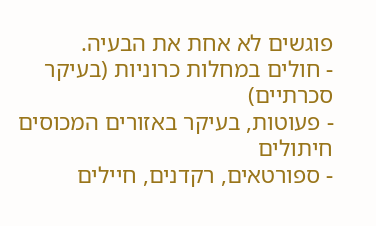פוגשים לא אחת את הבעיה.
- חולים במחלות כרוניות (בעיקר סכרתיים)
- פעוטות, בעיקר באזורים המכוסים חיתולים
- ספורטאים, רקדנים, חיילים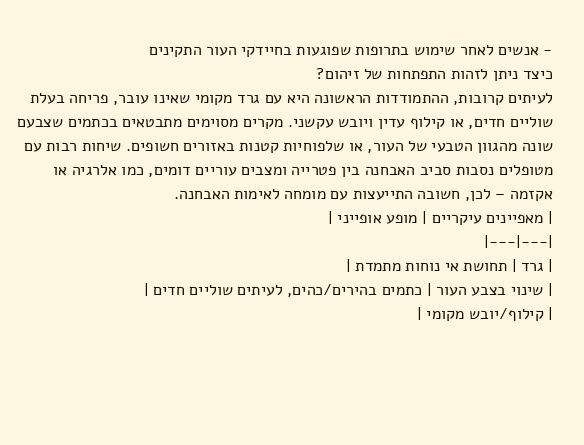- אנשים לאחר שימוש בתרופות שפוגעות בחיידקי העור התקינים
כיצד ניתן לזהות התפתחות של זיהום?
לעיתים קרובות, ההתמודדות הראשונה היא עם גרד מקומי שאינו עובר, פריחה בעלת שוליים חדים, או קילוף עדין ויובש עקשני. מקרים מסוימים מתבטאים בכתמים שצבעם שונה מהגוון הטבעי של העור, או שלפוחיות קטנות באזורים חשופים. שיחות רבות עם מטופלים נסבות סביב האבחנה בין פטרייה ומצבים עוריים דומים, כמו אלרגיה או אקזמה – לכן, חשובה התייעצות עם מומחה לאימות האבחנה.
| מאפיינים עיקריים | מופע אופייני |
|---|---|
| גרד | תחושת אי נוחות מתמדת |
| שינוי בצבע העור | כתמים בהירים/כהים, לעיתים שוליים חדים |
| קילוף/יובש מקומי |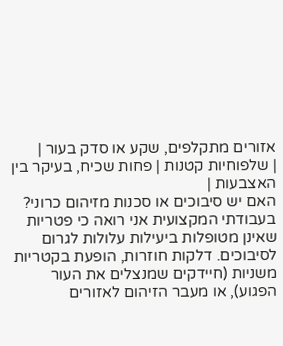אזורים מתקלפים, שקע או סדק בעור |
| שלפוחיות קטנות | פחות שכיח, בעיקר בין האצבעות |
האם יש סיבוכים או סכנות מזיהום כרוני?
בעבודתי המקצועית אני רואה כי פטריות שאינן מטופלות ביעילות עלולות לגרום לסיבוכים. דלקות חוזרות, הופעת בקטריות משניות (חיידקים שמנצלים את העור הפגוע), או מעבר הזיהום לאזורים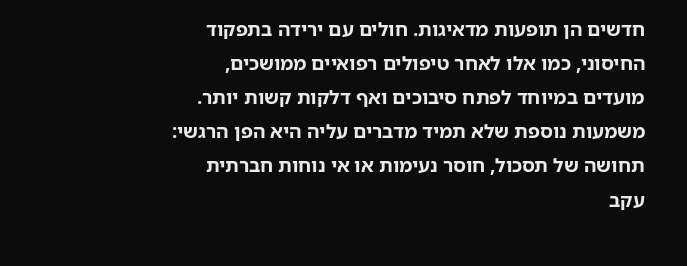חדשים הן תופעות מדאיגות. חולים עם ירידה בתפקוד החיסוני, כמו אלו לאחר טיפולים רפואיים ממושכים, מועדים במיוחד לפתח סיבוכים ואף דלקות קשות יותר.
משמעות נוספת שלא תמיד מדברים עליה היא הפן הרגשי: תחושה של תסכול, חוסר נעימות או אי נוחות חברתית עקב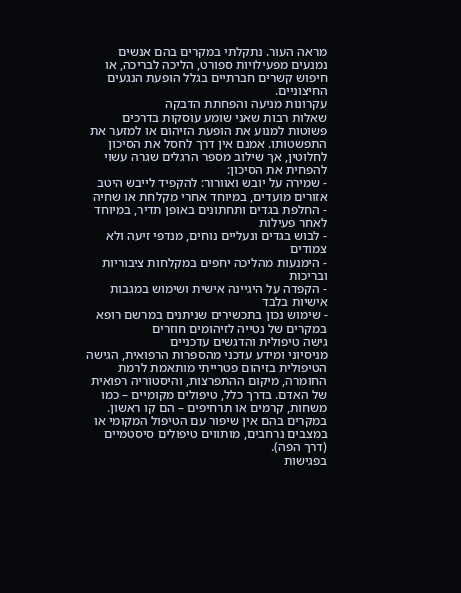מראה העור. נתקלתי במקרים בהם אנשים נמנעים מפעילויות ספורט, הליכה לבריכה, או חיפוש קשרים חברתיים בגלל הופעת הנגעים החיצוניים.
עקרונות מניעה והפחתת הדבקה
שאלות רבות שאני שומע עוסקות בדרכים פשוטות למנוע את הופעת הזיהום או למזער את התפשטותו. אמנם אין דרך לחסל את הסיכון לחלוטין, אך שילוב מספר הרגלים שגרה עשוי להפחית את הסיכון:
- שמירה על יובש ואוורור: להקפיד לייבש היטב אזורים מועדים, במיוחד אחרי מקלחת או שחיה
- החלפת בגדים ותחתונים באופן תדיר, במיוחד לאחר פעילות
- לבוש בגדים ונעליים נוחים, מנדפי זיעה ולא צמודים
- הימנעות מהליכה יחפים במקלחות ציבוריות ובריכות
- הקפדה על היגיינה אישית ושימוש במגבות אישיות בלבד
- שימוש נכון בתכשירים שניתנים במרשם רופא במקרים של נטייה לזיהומים חוזרים
גישה טיפולית והדגשים עדכניים
מניסיוני ומידע עדכני מהספרות הרפואית, הגישה הטיפולית בזיהום פטרייתי מותאמת לרמת החומרה, מיקום ההתפרצות, והיסטוריה רפואית של האדם. בדרך כלל, טיפולים מקומיים – כמו משחות, קרמים או תרחיפים – הם קו ראשון. במקרים בהם אין שיפור עם הטיפול המקומי או במצבים נרחבים, מותווים טיפולים סיסטמיים (דרך הפה).
בפגישות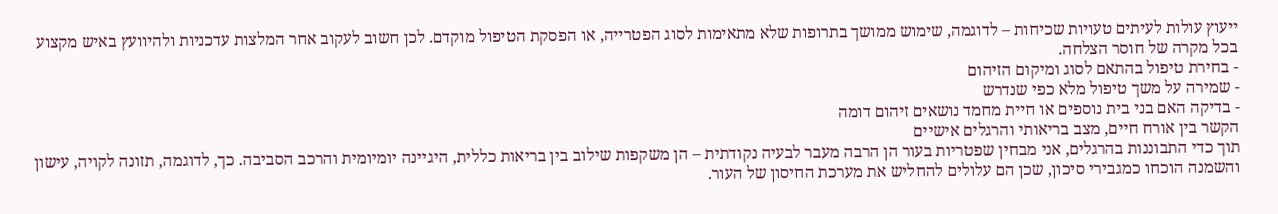ייעוץ עולות לעיתים טעויות שכיחות – לדוגמה, שימוש ממושך בתרופות שלא מתאימות לסוג הפטרייה, או הפסקת הטיפול מוקדם. לכן חשוב לעקוב אחר המלצות עדכניות ולהיוועץ באיש מקצוע בכל מקרה של חוסר הצלחה.
- בחירת טיפול בהתאם לסוג ומיקום הזיהום
- שמירה על משך טיפול מלא כפי שנדרש
- בדיקה האם בני בית נוספים או חיית מחמד נושאים זיהום דומה
הקשר בין אורח חיים, מצב בריאותי והרגלים אישיים
תוך כדי התבוננות בהרגלים, אני מבחין שפטריות בעור הן הרבה מעבר לבעיה נקודתית – הן משקפות שילוב בין בריאות כללית, היגיינה יומיומית והרכב הסביבה. כך, לדוגמה, תזונה לקויה, עישון והשמנה הוכחו כמגבירי סיכון, שכן הם עלולים להחליש את מערכת החיסון של העור.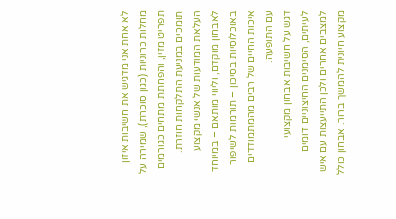לא אחת אני מדגיש את חשיבות איזון מחלות כרוניות (כגון סוכרת), שמירה על תפריט מזין, והפחתת מתחים כגורמים תומכים במניעת התלקחות חוזרת. העלאת המודעות של אנשי מקצוע לאבחון מוקדם, וליווי מותאם – במיוחד באוכלוסיות בסיכון – תורמות לשיפור איכות החיים של רבים מהמתמודדים עם התופעה.
דגש על חשיבות אבחון מקצועי
לעיתים, הסימנים החיצוניים דומים למצבים אחרים ולכן התייעצות עם איש מקצוע חיונית להמשך ברור. אבחון כולל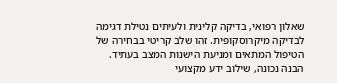שאלון רפואי, בדיקה קלינית ולעיתים נטילת דגימה לבדיקה מיקרוסקופית. זהו שלב קריטי בבחירה של הטיפול המתאים ומניעת הישנות המצב בעתיד.
הבנה נכונה, שילוב ידע מקצועי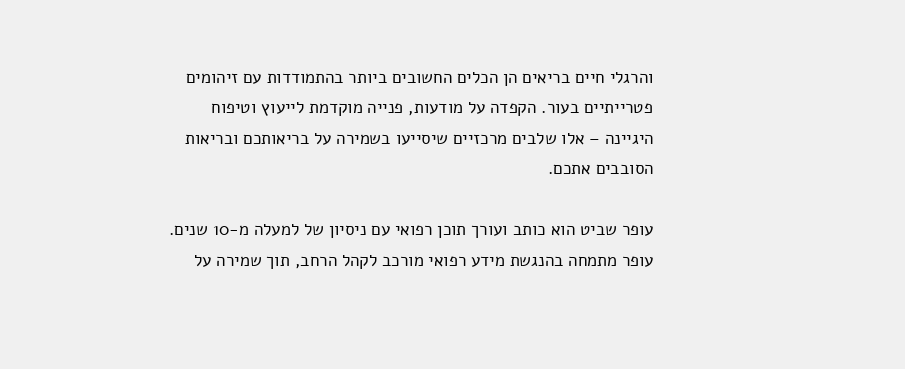והרגלי חיים בריאים הן הכלים החשובים ביותר בהתמודדות עם זיהומים פטרייתיים בעור. הקפדה על מודעות, פנייה מוקדמת לייעוץ וטיפוח היגיינה – אלו שלבים מרכזיים שיסייעו בשמירה על בריאותכם ובריאות הסובבים אתכם.

עופר שביט הוא כותב ועורך תוכן רפואי עם ניסיון של למעלה מ-10 שנים. עופר מתמחה בהנגשת מידע רפואי מורכב לקהל הרחב, תוך שמירה על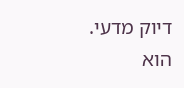דיוק מדעי. הוא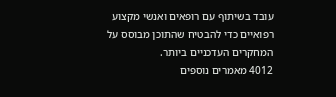עובד בשיתוף עם רופאים ואנשי מקצוע רפואיים כדי להבטיח שהתוכן מבוסס על המחקרים העדכניים ביותר.
4012 מאמרים נוספים